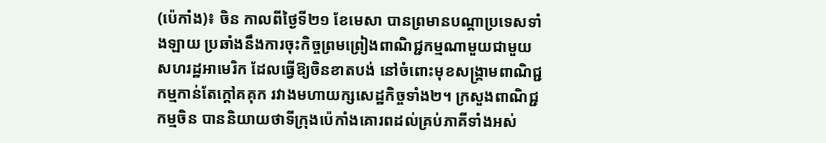(ប៉េកាំង)៖ ចិន កាលពីថ្ងៃទី២១ ខែមេសា បានព្រមានបណ្ដាប្រទេសទាំងឡាយ ប្រឆាំងនឹងការចុះកិច្ចព្រមព្រៀងពាណិជ្ជកម្មណាមួយជាមួយសហរដ្ឋអាមេរិក ដែលធ្វើឱ្យចិនខាតបង់ នៅចំពោះមុខសង្រ្គាមពាណិជ្ជកម្មកាន់តែក្ដៅគគុក រវាងមហាយក្សសេដ្ឋកិច្ចទាំង២។ ក្រសួងពាណិជ្ជកម្មចិន បាននិយាយថាទីក្រុងប៉េកាំងគោរពដល់គ្រប់ភាគីទាំងអស់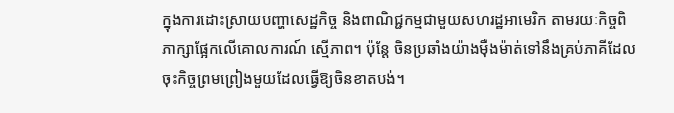ក្នុងការដោះស្រាយបញ្ហាសេដ្ឋកិច្ច និងពាណិជ្ជកម្មជាមួយសហរដ្ឋអាមេរិក តាមរយៈកិច្ចពិភាក្សាផ្អែកលើគោលការណ៍ ស្មើភាព។ ប៉ុន្តែ ចិនប្រឆាំងយ៉ាងម៉ឺងម៉ាត់ទៅនឹងគ្រប់ភាគីដែលចុះកិច្ចព្រមព្រៀងមួយដែលធ្វើឱ្យចិនខាតបង់។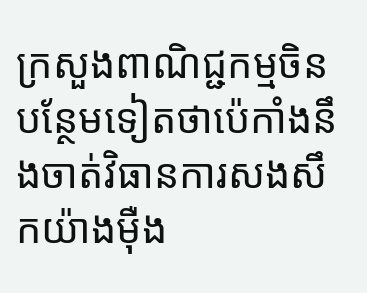ក្រសួងពាណិជ្ជកម្មចិន បន្ថែមទៀតថាប៉េកាំងនឹងចាត់វិធានការសងសឹកយ៉ាងម៉ឺង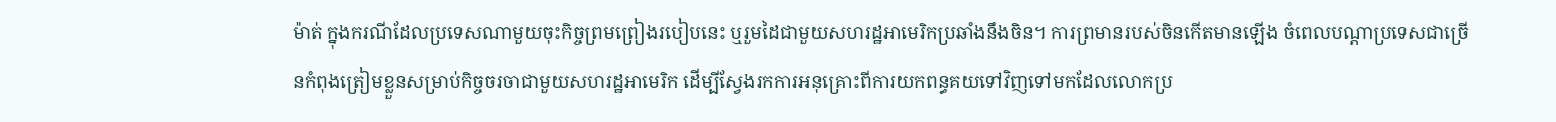ម៉ាត់ ក្នុងករណីដែលប្រទេសណាមួយចុះកិច្ចព្រមព្រៀងរបៀបនេះ ឬរួមដៃជាមួយសហរដ្ឋអាមេរិកប្រឆាំងនឹងចិន។ ការព្រមានរបស់ចិនកើតមានឡើង ចំពេលបណ្ដាប្រទេសជាច្រើនកំពុងត្រៀមខ្លួនសម្រាប់កិច្ចចរចាជាមួយសហរដ្ឋអាមេរិក ដើម្បីស្វែងរកការអនុគ្រោះពីការយកពន្ធគយទៅវិញទៅមកដែលលោកប្រ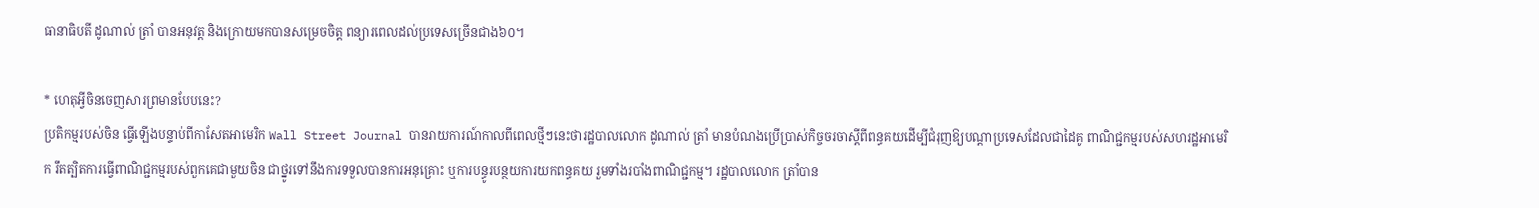ធានាធិបតី ដូណាល់ ត្រាំ បានអនុវត្ត និងក្រោយមកបានសម្រេចចិត្ត ពន្យារពេលដល់ប្រទេសច្រើនជាង៦០។

* ហេតុអ្វីចិនចេញសារព្រមានបែបនេះ?
ប្រតិកម្មរបស់ចិន ធ្វើឡើងបន្ទាប់ពីកាសែតអាមេរិក Wall Street Journal បានរាយការណ៍កាលពីពេលថ្មីៗនេះថារដ្ឋបាលលោក ដូណាល់ ត្រាំ មានបំណងប្រើប្រាស់កិច្ចចរចាស្ដីពីពន្ធគយដើម្បីជំរុញឱ្យបណ្ដាប្រទេសដែលជាដៃគូ ពាណិជ្ជកម្មរបស់សហរដ្ឋអាមេរិក រឹតត្បិតការធ្វើពាណិជ្ជកម្មរបស់ពួកគេជាមួយចិន ជាថ្នូរទៅនឹងការទទួលបានការអនុគ្រោះ ឬការបន្ធូរបន្ថយការយកពន្ធគយ រួមទាំងរបាំងពាណិជ្ជកម្ម។ រដ្ឋបាលលោក ត្រាំបាន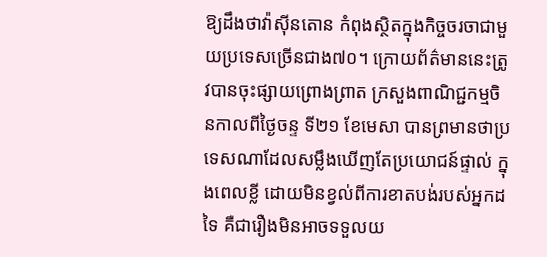ឱ្យដឹងថាវ៉ាស៊ីនតោន កំពុងស្ថិតក្នុងកិច្ចចរចាជាមួយប្រទេសច្រើនជាង៧០។ ក្រោយព័ត៌មាននេះត្រូវបានចុះផ្សាយព្រោងព្រាត ក្រសួងពាណិជ្ជកម្មចិនកាលពីថ្ងៃចន្ទ ទី២១ ខែមេសា បានព្រមានថាប្រទេសណាដែលសម្លឹងឃើញតែប្រយោជន៍ផ្ទាល់ ក្នុងពេលខ្លី ដោយមិនខ្វល់ពីការខាតបង់របស់អ្នកដទៃ គឺជារឿងមិនអាចទទួលយ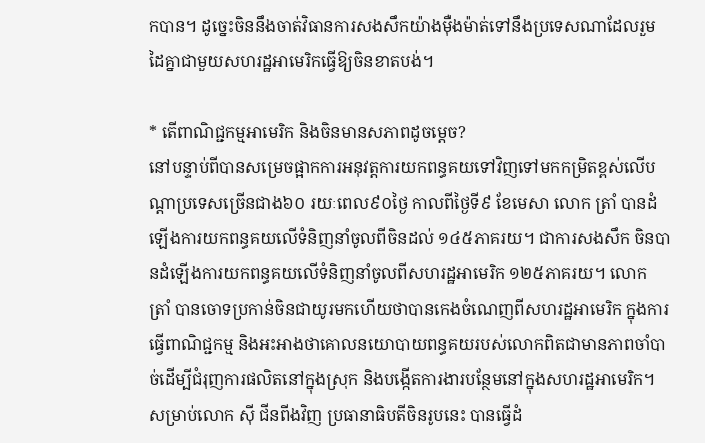កបាន។ ដូច្នេះចិននឹងចាត់វិធានការសងសឹកយ៉ាងម៉ឺងម៉ាត់ទៅនឹងប្រទេសណាដែលរួមដៃគ្នាជាមួយសហរដ្ឋអាមេរិកធ្វើឱ្យចិនខាតបង់។

* តើពាណិជ្ជកម្មអាមេរិក និងចិនមានសភាពដូចម្ដេច?
នៅបន្ទាប់ពីបានសម្រេចផ្អាកការអនុវត្តការយកពន្ធគយទៅវិញទៅមកកម្រិតខ្ពស់លើបណ្ដាប្រទេសច្រើនជាង៦០ រយៈពេល៩០ថ្ងៃ កាលពីថ្ងៃទី៩ ខែមេសា លោក ត្រាំ បានដំឡើងការយកពន្ធគយលើទំនិញនាំចូលពីចិនដល់ ១៤៥ភាគរយ។ ជាការសងសឹក ចិនបានដំឡើងការយកពន្ធគយលើទំនិញនាំចូលពីសហរដ្ឋអាមេរិក ១២៥ភាគរយ។ លោក ត្រាំ បានចោទប្រកាន់ចិនជាយូរមកហើយថាបានកេងចំណេញពីសហរដ្ឋអាមេរិក ក្នុងការធ្វើពាណិជ្ជកម្ម និងអះអាងថាគោលនយោបាយពន្ធគយរបស់លោកពិតជាមានភាពចាំបាច់ដើម្បីជំរុញការផលិតនៅក្នុងស្រុក និងបង្កើតការងារបន្ថែមនៅក្នុងសហរដ្ឋអាមេរិក។ សម្រាប់លោក ស៊ី ជីនពីងវិញ ប្រធានាធិបតីចិនរូបនេះ បានធ្វើដំ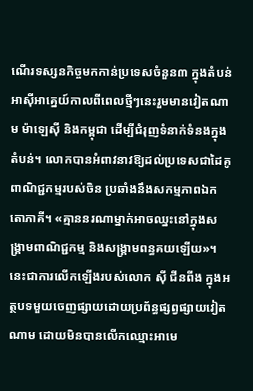ណើរទស្សនកិច្ចមកកាន់ប្រទេសចំនួន៣ ក្នុងតំបន់អាស៊ីអាគ្នេយ៍កាលពីពេលថ្មីៗនេះរួមមានវៀតណាម ម៉ាឡេស៊ី និងកម្ពុជា ដើម្បីជំរុញទំនាក់ទំនងក្នុងតំបន់។ លោកបានអំពាវនាវឱ្យដល់ប្រទេសជាដៃគូពាណិជ្ជកម្មរបស់ចិន ប្រឆាំងនឹងសកម្មភាពឯកតោភាគី។ «គ្មាននរណាម្នាក់អាចឈ្នះនៅក្នុងសង្រ្គាមពាណិជ្ជកម្ម និងសង្រ្គាមពន្ធគយឡើយ»។ នេះជាការលើកឡើងរបស់លោក ស៊ី ជីនពីង ក្នុងអត្ថបទមួយចេញផ្សាយដោយប្រព័ន្ធផ្សព្វផ្សាយវៀតណាម ដោយមិនបានលើកឈ្មោះអាមេ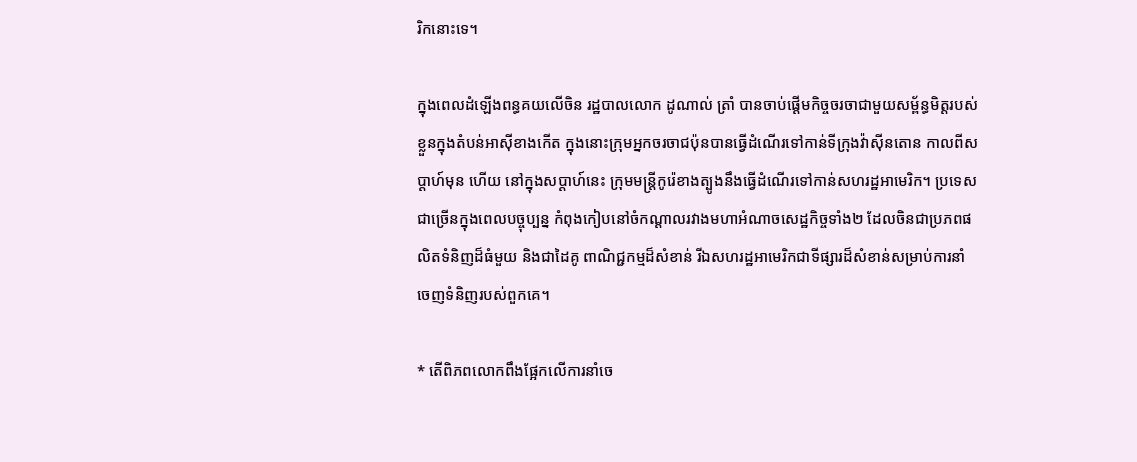រិកនោះទេ។

ក្នុងពេលដំឡើងពន្ធគយលើចិន រដ្ឋបាលលោក ដូណាល់ ត្រាំ បានចាប់ផ្ដើមកិច្ចចរចាជាមួយសម្ព័ន្ធមិត្តរបស់ខ្លួនក្នុងតំបន់អាស៊ីខាងកើត ក្នុងនោះក្រុមអ្នកចរចាជប៉ុនបានធ្វើដំណើរទៅកាន់ទីក្រុងវ៉ាស៊ីនតោន កាលពីសប្ដាហ៍មុន ហើយ នៅក្នុងសប្ដាហ៍នេះ ក្រុមមន្ត្រីកូរ៉េខាងត្បូងនឹងធ្វើដំណើរទៅកាន់សហរដ្ឋអាមេរិក។ ប្រទេសជាច្រើនក្នុងពេលបច្ចុប្បន្ន កំពុងកៀបនៅចំកណ្ដាលរវាងមហាអំណាចសេដ្ឋកិច្ចទាំង២ ដែលចិនជាប្រភពផលិតទំនិញដ៏ធំមួយ និងជាដៃគូ ពាណិជ្ជកម្មដ៏សំខាន់ រីឯសហរដ្ឋអាមេរិកជាទីផ្សារដ៏សំខាន់សម្រាប់ការនាំចេញទំនិញរបស់ពួកគេ។

* តើពិភពលោកពឹងផ្អែកលើការនាំចេ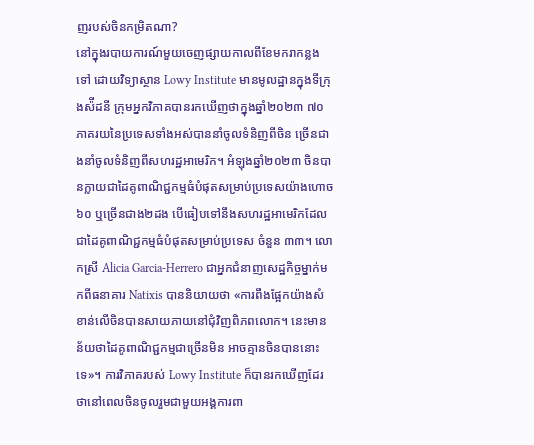ញរបស់ចិនកម្រិតណា?
នៅក្នុងរបាយការណ៍មួយចេញផ្សាយកាលពីខែមករាកន្លងទៅ ដោយវិទ្យាស្ថាន Lowy Institute មានមូលដ្ឋានក្នុងទីក្រុងស៉ីដនី ក្រុមអ្នកវិភាគបានរកឃើញថាក្នុងឆ្នាំ២០២៣ ៧០ភាគរយនៃប្រទេសទាំងអស់បាននាំចូលទំនិញពីចិន ច្រើនជាងនាំចូលទំនិញពីសហរដ្ឋអាមេរិក។ អំឡុងឆ្នាំ២០២៣ ចិនបានក្លាយជាដៃគូពាណិជ្ជកម្មធំបំផុតសម្រាប់ប្រទេសយ៉ាងហោច ៦០ ឬច្រើនជាង២ដង បើធៀបទៅនឹងសហរដ្ឋអាមេរិកដែលជាដៃគូពាណិជ្ជកម្មធំបំផុតសម្រាប់ប្រទេស ចំនួន ៣៣។ លោកស្រី Alicia Garcia-Herrero ជាអ្នកជំនាញសេដ្ឋកិច្ចម្នាក់មកពីធនាគារ Natixis បាននិយាយថា «ការពឹងផ្អែកយ៉ាងសំខាន់លើចិនបានសាយភាយនៅជុំវិញពិភពលោក។ នេះមានន័យថាដៃគូពាណិជ្ជកម្មជាច្រើនមិន អាចគ្មានចិនបាននោះទេ»។ ការវិភាគរបស់ Lowy Institute ក៏បានរកឃើញដែរថានៅពេលចិនចូលរួមជាមួយអង្គការពា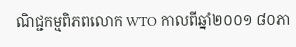ណិជ្ជកម្មពិភពលោក WTO កាលពីឆ្នាំ២០០១ ៨០ភា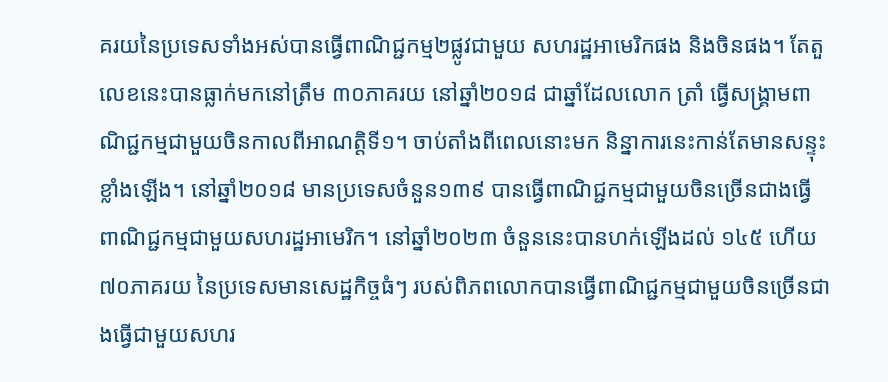គរយនៃប្រទេសទាំងអស់បានធ្វើពាណិជ្ជកម្ម២ផ្លូវជាមួយ សហរដ្ឋអាមេរិកផង និងចិនផង។ តែតួលេខនេះបានធ្លាក់មកនៅត្រឹម ៣០ភាគរយ នៅឆ្នាំ២០១៨ ជាឆ្នាំដែលលោក ត្រាំ ធ្វើសង្រ្គាមពាណិជ្ជកម្មជាមួយចិនកាលពីអាណត្តិទី១។ ចាប់តាំងពីពេលនោះមក និន្នាការនេះកាន់តែមានសន្ទុះ ខ្លាំងឡើង។ នៅឆ្នាំ២០១៨ មានប្រទេសចំនួន១៣៩ បានធ្វើពាណិជ្ជកម្មជាមួយចិនច្រើនជាងធ្វើពាណិជ្ជកម្មជាមួយសហរដ្ឋអាមេរិក។ នៅឆ្នាំ២០២៣ ចំនួននេះបានហក់ឡើងដល់ ១៤៥ ហើយ៧០ភាគរយ នៃប្រទេសមានសេដ្ឋកិច្ចធំៗ របស់ពិភពលោកបានធ្វើពាណិជ្ជកម្មជាមួយចិនច្រើនជាងធ្វើជាមួយសហរ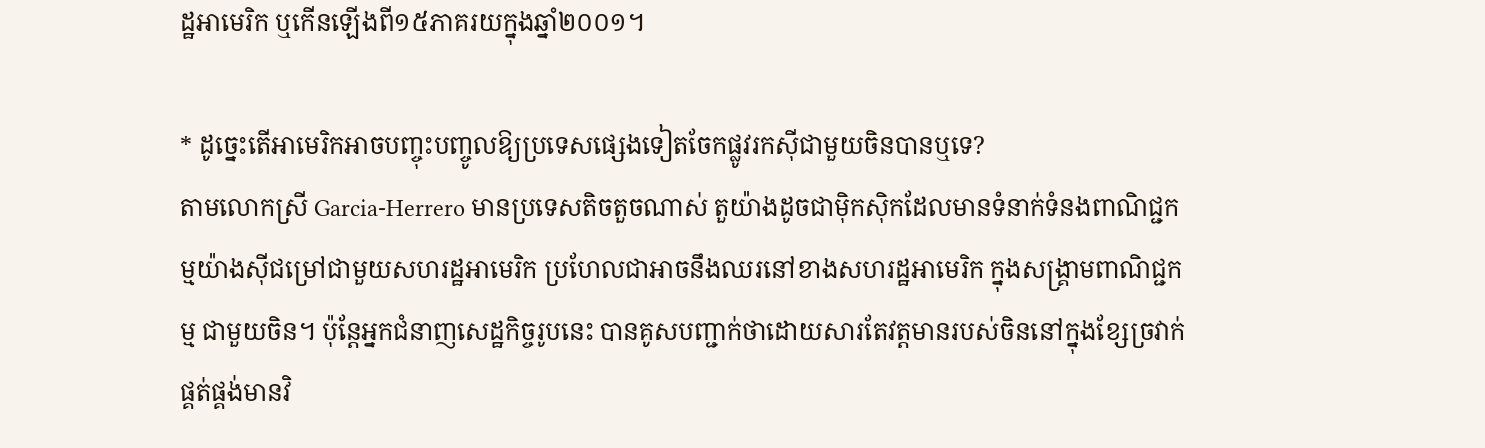ដ្ឋអាមេរិក ឬកើនឡើងពី១៥ភាគរយក្នុងឆ្នាំ២០០១។

* ដូច្នេះតើអាមេរិកអាចបញ្ចុះបញ្ចូលឱ្យប្រទេសផ្សេងទៀតចែកផ្លូវរកស៊ីជាមួយចិនបានឬទេ?
តាមលោកស្រី Garcia-Herrero មានប្រទេសតិចតួចណាស់ តួយ៉ាងដូចជាម៉ិកស៊ិកដែលមានទំនាក់ទំនងពាណិជ្ជកម្មយ៉ាងស៊ីជម្រៅជាមួយសហរដ្ឋអាមេរិក ប្រហែលជាអាចនឹងឈរនៅខាងសហរដ្ឋអាមេរិក ក្នុងសង្រ្គាមពាណិជ្ជកម្ម ជាមួយចិន។ ប៉ុន្តែអ្នកជំនាញសេដ្ឋកិច្ចរូបនេះ បានគូសបញ្ជាក់ថាដោយសារតែវត្តមានរបស់ចិននៅក្នុងខ្សែច្រវាក់ផ្គត់ផ្គង់មានវិ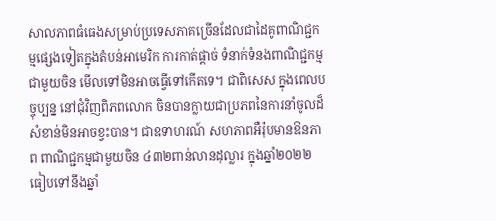សាលភាពធំធេងសម្រាប់ប្រទេសភាគច្រើនដែលជាដៃគូពាណិជ្ជកម្មផ្សេងទៀតក្នុងតំបន់អាមេរិក ការកាត់ផ្ដាច់ ទំនាក់ទំនងពាណិជ្ជកម្មជាមួយចិន មើលទៅមិនអាចធ្វើទៅកើតទេ។ ជាពិសេស ក្នុងពេលបច្ចុប្បន្ន នៅជុំវិញពិភពលោក ចិនបានក្លាយជាប្រភពនៃការនាំចូលដ៏សំខាន់មិនអាចខ្វះបាន។ ជាឧទាហរណ៍ សហភាពអឺរ៉ុបមានឱនភាព ពាណិជ្ជកម្មជាមួយចិន ៤៣២ពាន់លានដុល្លារ ក្នុងឆ្នាំ២០២២ ធៀបទៅនឹងឆ្នាំ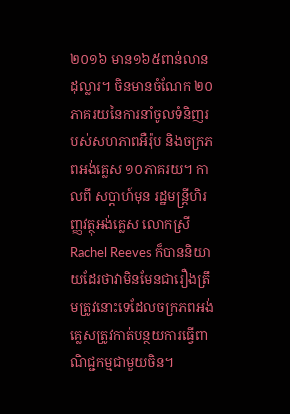២០១៦ មាន១៦៥ពាន់លានដុល្លារ។ ចិនមានចំណែក ២០ភាគរយនៃការនាំចូលទំនិញរបស់សហភាពអឺរ៉ុប និងចក្រភពអង់គ្លេស ១០ភាគរយ។ កាលពី សប្ដាហ៍មុន រដ្ឋមន្ត្រីហិរញ្ញវត្ថុអង់គ្លេស លោកស្រី Rachel Reeves ក៏បាននិយាយដែរថាវាមិនមែនជារឿងត្រឹមត្រូវនោះទេដែលចក្រភពអង់គ្លេសត្រូវកាត់បន្ថយការធ្វើពាណិជ្ជកម្មជាមួយចិន។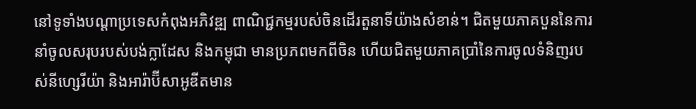នៅទូទាំងបណ្ដាប្រទេសកំពុងអភិវឌ្ឍ ពាណិជ្ជកម្មរបស់ចិនដើរតួនាទីយ៉ាងសំខាន់។ ជិតមួយភាគបួននៃការនាំចូលសរុបរបស់បង់ក្លាដែស និងកម្ពុជា មានប្រភពមកពីចិន ហើយជិតមួយភាគប្រាំនៃការចូលទំនិញរបស់នីហ្សេរីយ៉ា និងអារ៉ាប៊ីសាអូឌីតមាន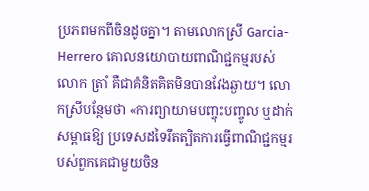ប្រភពមកពីចិនដូចគ្នា។ តាមលោកស្រី Garcia-Herrero គោលនយោបាយពាណិជ្ជកម្មរបស់លោក ត្រាំ គឺជាគំនិតគិតមិនបានវែងឆ្ងាយ។ លោកស្រីបន្ថែមថា «ការព្យាយាមបញ្ចុះបញ្ចូល ឬដាក់សម្ពាធឱ្យ ប្រទេសដទៃរឹតត្បិតការធ្វើពាណិជ្ជកម្មរបស់ពួកគេជាមួយចិន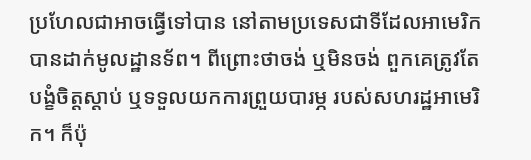ប្រហែលជាអាចធ្វើទៅបាន នៅតាមប្រទេសជាទីដែលអាមេរិកបានដាក់មូលដ្ឋានទ័ព។ ពីព្រោះថាចង់ ឬមិនចង់ ពួកគេត្រូវតែបង្ខំចិត្តស្ដាប់ ឬទទួលយកការព្រួយបារម្ភ របស់សហរដ្ឋអាមេរិក។ ក៏ប៉ុ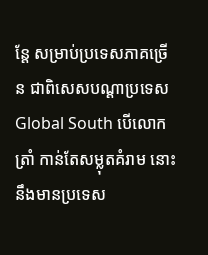ន្តែ សម្រាប់ប្រទេសភាគច្រើន ជាពិសេសបណ្ដាប្រទេស Global South បើលោក ត្រាំ កាន់តែសម្លុតគំរាម នោះនឹងមានប្រទេស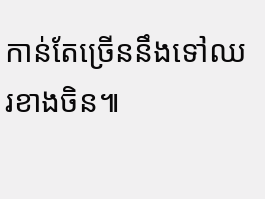កាន់តែច្រើននឹងទៅឈរខាងចិន៕